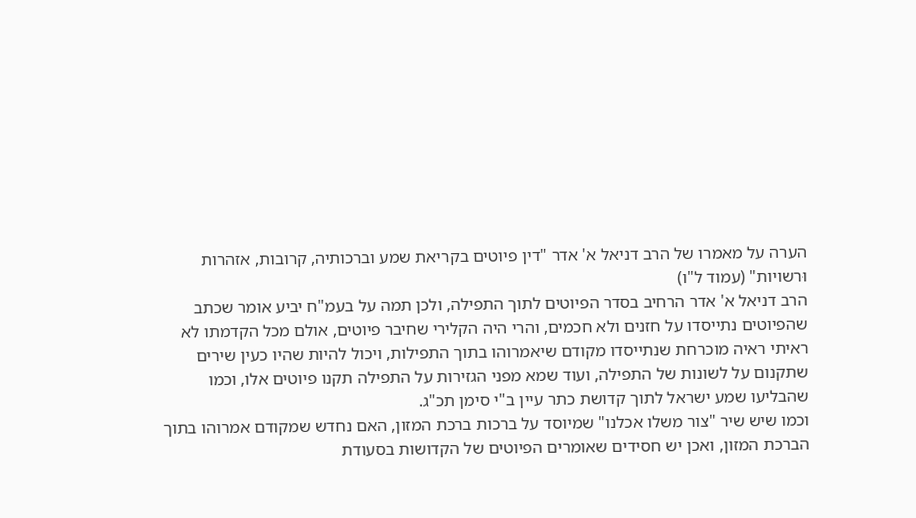הערה על מאמרו של הרב דניאל א' אדר "דין פיוטים בקריאת שמע וברכותיה, קרובות, אזהרות וּרשויות" (עמוד ל"ו)
הרב דניאל א' אדר הרחיב בסדר הפיוטים לתוך התפילה, ולכן תמה על בעמ"ח יביע אומר שכתב שהפיוטים נתייסדו על חזנים ולא חכמים, והרי היה הקלירי שחיבר פיוטים, אולם מכל הקדמתו לא ראיתי ראיה מוכרחת שנתייסדו מקודם שיאמרוהו בתוך התפילות, ויכול להיות שהיו כעין שירים שתקנום על לשונות של התפילה, ועוד שמא מפני הגזירות על התפילה תקנו פיוטים אלו, וכמו שהבליעו שמע ישראל לתוך קדושת כתר עיין ב"י סימן תכ"ג.
וכמו שיש שיר "צור משלו אכלנו" שמיוסד על ברכות ברכת המזון, האם נחדש שמקודם אמרוהו בתוך הברכת המזון, ואכן יש חסידים שאומרים הפיוטים של הקדושות בסעודת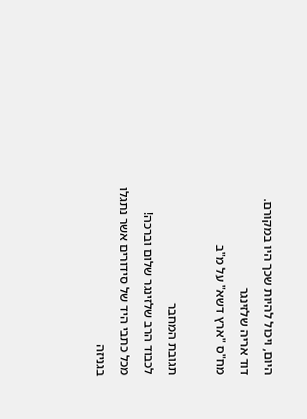היום, ויכול להיות שכך היו במקורם.
דוד אריה שלזינגר
מח"ס "ארץ דשא" על מ"ב

תגובת המחבר
לכבוד הרב שלזינגר שלום וברכה!
מכל כתבי היד של סידורים אשר נתגלו בגניזה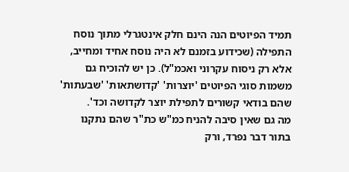תמיד הפיוטים הנה הינם חלק אינטגרלי מתוך נוסח התפילה (שכידוע בזמנם לא היה נוסח אחיד ומחייב, אלא רק ניסוח עקרוני ואכמ"ל). כן יש להוכיח גם משמות סוגי הפיוטים 'יוצרות' 'קדושתאות' 'שבעתות' שהם בודאי קשורים לתפילת יוצר לקדושה וכד'.
מה גם שאין סיבה להניח כמ"ש כת"ר שהם נתקנו בתור דבר נפרד, ורק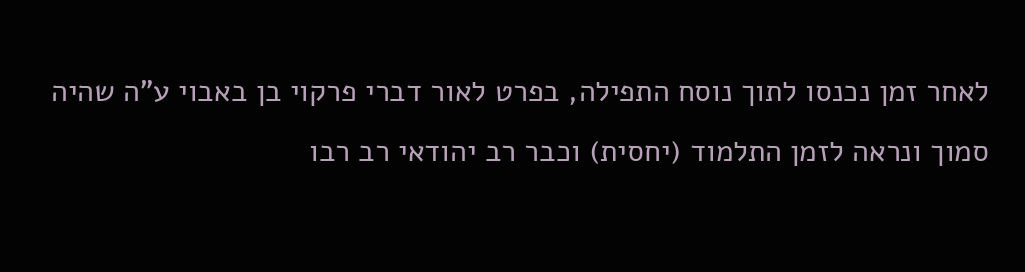לאחר זמן נכנסו לתוך נוסח התפילה, בפרט לאור דברי פרקוי בן באבוי ע"ה שהיה סמוך ונראה לזמן התלמוד (יחסית) וכבר רב יהודאי רב רבו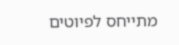מתייחס לפיוטים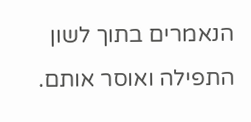הנאמרים בתוך לשון התפילה ואוסר אותם.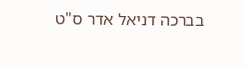בברכה דניאל אדר ס"ט